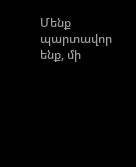Մենք պարտավոր ենք, մի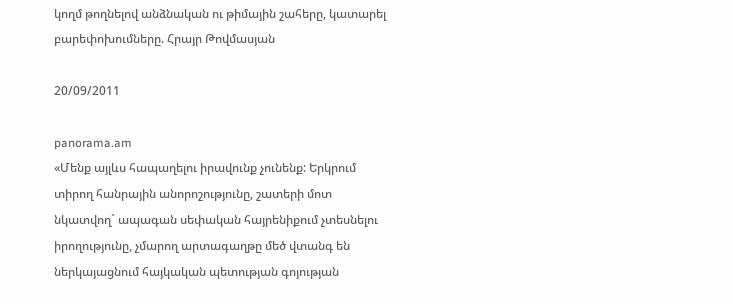կողմ թողնելով անձնական ու թիմային շահերը, կատարել բարեփոխումները. Հրայր Թովմասյան

20/09/2011

panorama.am
«Մենք այլևս հապաղելու իրավունք չունենք: Երկրում տիրող հանրային անորոշությունը, շատերի մոտ նկատվող` ապագան սեփական հայրենիքում չտեսնելու իրողությունը, չմարող արտագաղթը մեծ վտանգ են ներկայացնում հայկական պետության գոյության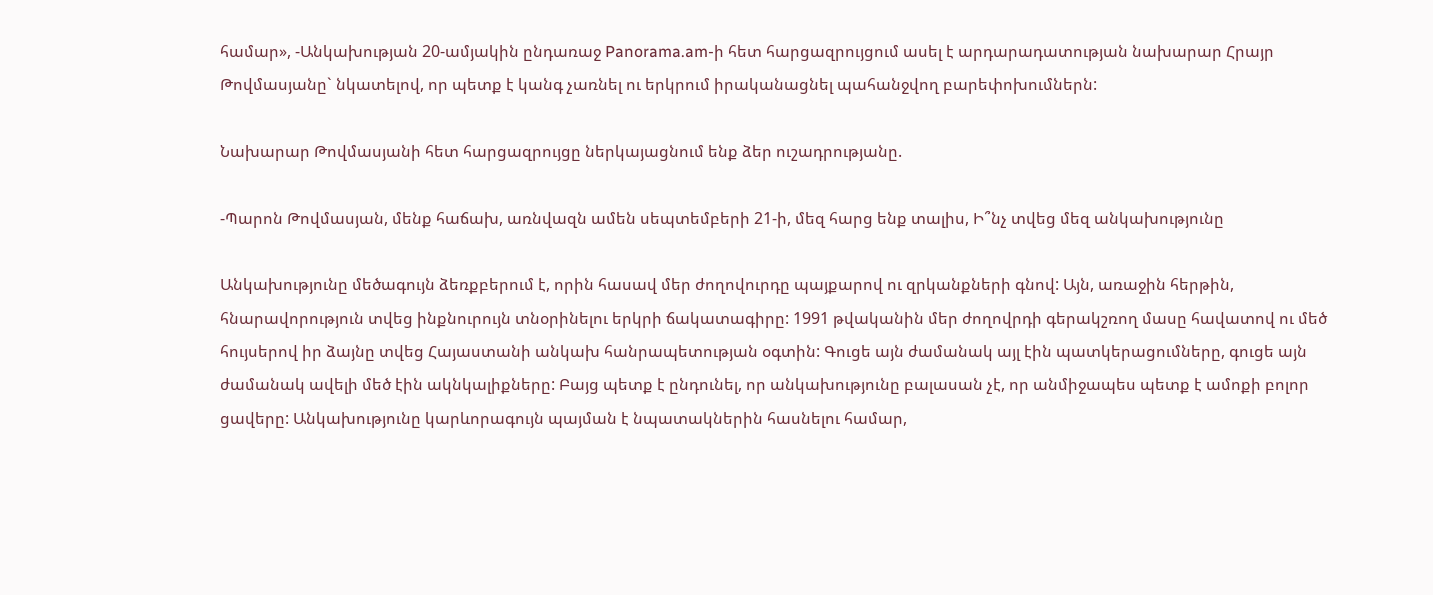համար», -Անկախության 20-ամյակին ընդառաջ Panorama.am-ի հետ հարցազրույցում ասել է արդարադատության նախարար Հրայր Թովմասյանը` նկատելով, որ պետք է կանգ չառնել ու երկրում իրականացնել պահանջվող բարեփոխումներն:

Նախարար Թովմասյանի հետ հարցազրույցը ներկայացնում ենք ձեր ուշադրությանը.

-Պարոն Թովմասյան, մենք հաճախ, առնվազն ամեն սեպտեմբերի 21-ի, մեզ հարց ենք տալիս, Ի՞նչ տվեց մեզ անկախությունը

Անկախությունը մեծագույն ձեռքբերում է, որին հասավ մեր ժողովուրդը պայքարով ու զրկանքների գնով: Այն, առաջին հերթին, հնարավորություն տվեց ինքնուրույն տնօրինելու երկրի ճակատագիրը: 1991 թվականին մեր ժողովրդի գերակշռող մասը հավատով ու մեծ հույսերով իր ձայնը տվեց Հայաստանի անկախ հանրապետության օգտին: Գուցե այն ժամանակ այլ էին պատկերացումները, գուցե այն ժամանակ ավելի մեծ էին ակնկալիքները: Բայց պետք է ընդունել, որ անկախությունը բալասան չէ, որ անմիջապես պետք է ամոքի բոլոր ցավերը: Անկախությունը կարևորագույն պայման է նպատակներին հասնելու համար,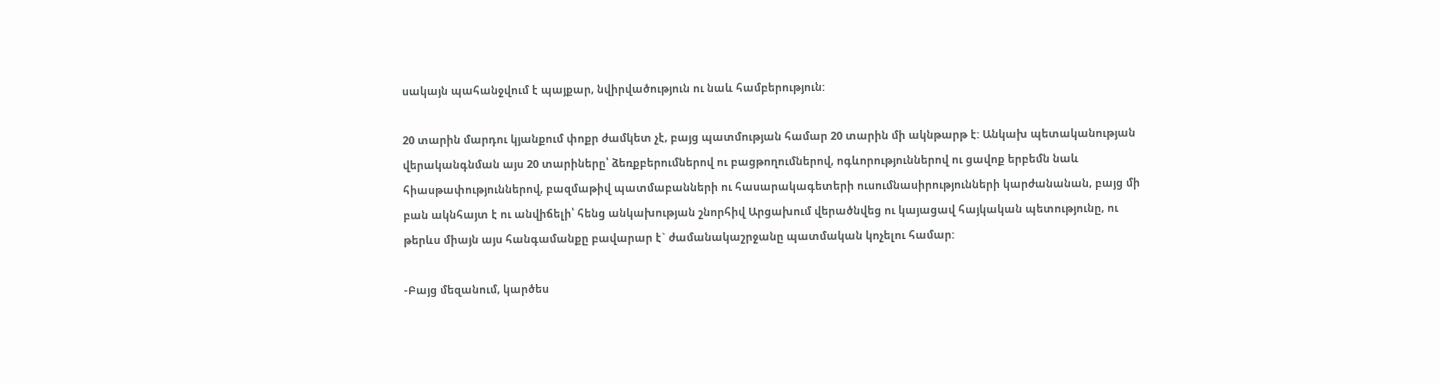սակայն պահանջվում է պայքար, նվիրվածություն ու նաև համբերություն:

20 տարին մարդու կյանքում փոքր ժամկետ չէ, բայց պատմության համար 20 տարին մի ակնթարթ է: Անկախ պետականության վերականգնման այս 20 տարիները՝ ձեռքբերումներով ու բացթողումներով, ոգևորություններով ու ցավոք երբեմն նաև հիասթափություններով, բազմաթիվ պատմաբանների ու հասարակագետերի ուսումնասիրությունների կարժանանան, բայց մի բան ակնհայտ է ու անվիճելի՝ հենց անկախության շնորհիվ Արցախում վերածնվեց ու կայացավ հայկական պետությունը, ու թերևս միայն այս հանգամանքը բավարար է` ժամանակաշրջանը պատմական կոչելու համար:

-Բայց մեզանում, կարծես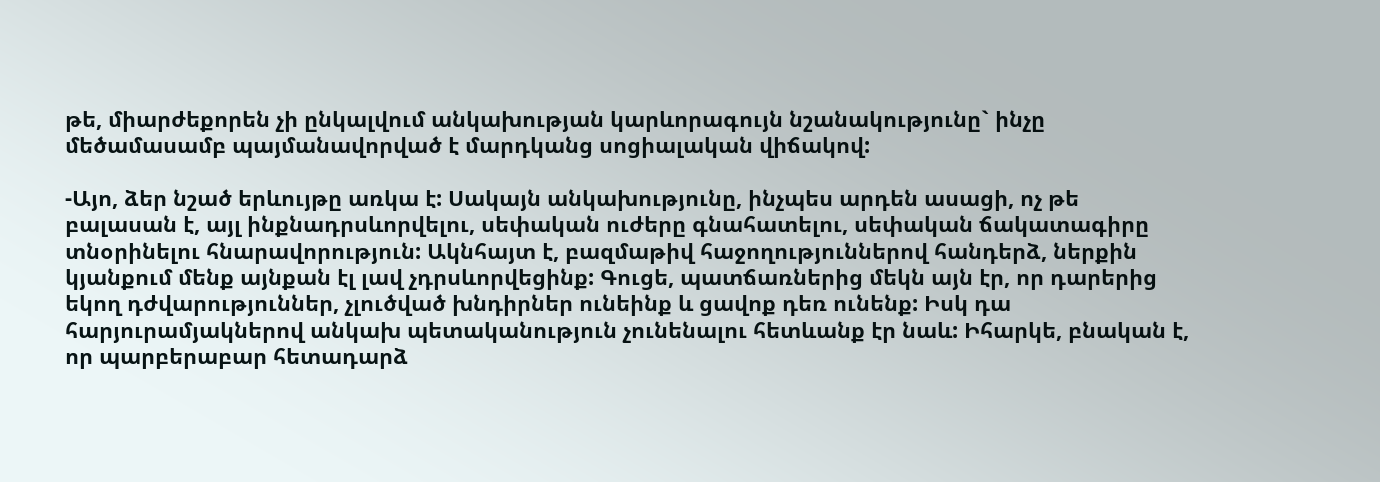թե, միարժեքորեն չի ընկալվում անկախության կարևորագույն նշանակությունը` ինչը մեծամասամբ պայմանավորված է մարդկանց սոցիալական վիճակով:

-Այո, ձեր նշած երևույթը առկա է: Սակայն անկախությունը, ինչպես արդեն ասացի, ոչ թե բալասան է, այլ ինքնադրսևորվելու, սեփական ուժերը գնահատելու, սեփական ճակատագիրը տնօրինելու հնարավորություն: Ակնհայտ է, բազմաթիվ հաջողություններով հանդերձ, ներքին կյանքում մենք այնքան էլ լավ չդրսևորվեցինք: Գուցե, պատճառներից մեկն այն էր, որ դարերից եկող դժվարություններ, չլուծված խնդիրներ ունեինք և ցավոք դեռ ունենք: Իսկ դա հարյուրամյակներով անկախ պետականություն չունենալու հետևանք էր նաև: Իհարկե, բնական է, որ պարբերաբար հետադարձ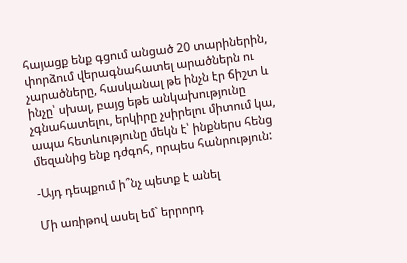հայացք ենք գցում անցած 20 տարիներին, փորձում վերագնահատել արածներն ու չարածները, հասկանալ թե ինչն էր ճիշտ և ինչը՝ սխալ, բայց եթե անկախությունը չգնահատելու, երկիրը չսիրելու միտում կա, ապա հետևությունը մեկն է՝ ինքներս հենց մեզանից ենք դժգոհ, որպես հանրություն:

-Այդ դեպքում ի՞նչ պետք է անել

Մի առիթով ասել եմ` երրորդ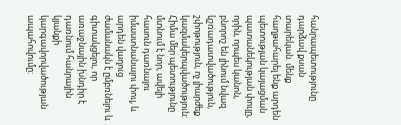հանրապետությունը դարձավ քսան տարեկան. մենք հաղթահարել ենք արդեն պետության կայացման պատանեկության փուլը, որին, որպես կանոն, բնորոշ են լինում նվազ կշռադատվածություն, շփոթություն, ոչ լիարժեք կազմակերպվածություն: Հիմա մեր պետությունը մտնում է նոր, ավելի հասուն դառնալու իմաստնանալու փուլ, և արդեն վաղուց ժամանակն է ըմբռնելու և գիտակցելու, որ առաջնային խնդիր է դառնում հանրային կյանքի կարգավորվածության ապահովումը: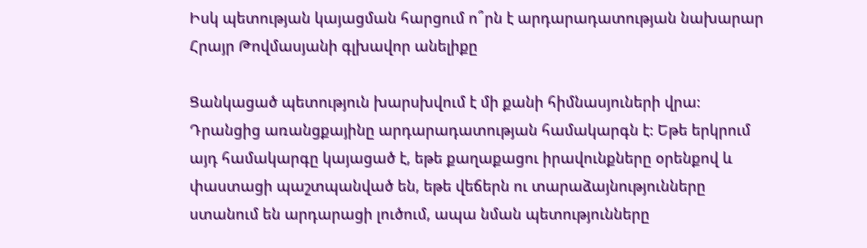Իսկ պետության կայացման հարցում ո՞րն է արդարադատության նախարար Հրայր Թովմասյանի գլխավոր անելիքը

Ցանկացած պետություն խարսխվում է մի քանի հիմնասյուների վրա: Դրանցից առանցքայինը արդարադատության համակարգն է: Եթե երկրում այդ համակարգը կայացած է, եթե քաղաքացու իրավունքները օրենքով և փաստացի պաշտպանված են, եթե վեճերն ու տարաձայնությունները ստանում են արդարացի լուծում, ապա նման պետությունները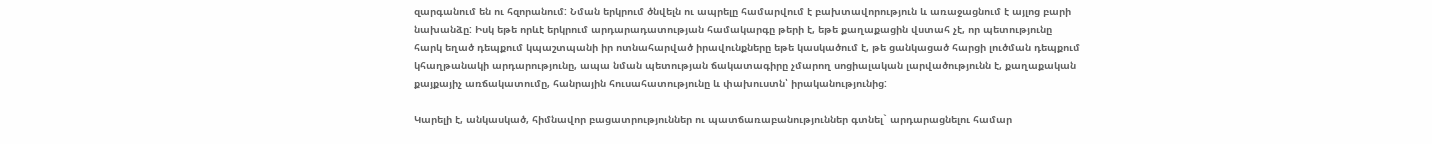զարգանում են ու հզորանում: Նման երկրում ծնվելն ու ապրելը համարվում է բախտավորություն և առաջացնում է այլոց բարի նախանձը: Իսկ եթե որևէ երկրում արդարադատության համակարգը թերի է, եթե քաղաքացին վստահ չէ, որ պետությունը հարկ եղած դեպքում կպաշտպանի իր ոտնահարված իրավունքները եթե կասկածում է, թե ցանկացած հարցի լուծման դեպքում կհաղթանակի արդարությունը, ապա նման պետության ճակատագիրը չմարող սոցիալական լարվածությունն է, քաղաքական քայքայիչ առճակատումը, հանրային հուսահատությունը և փախուստն՝ իրականությունից:

Կարելի է, անկասկած, հիմնավոր բացատրություններ ու պատճառաբանություններ գտնել` արդարացնելու համար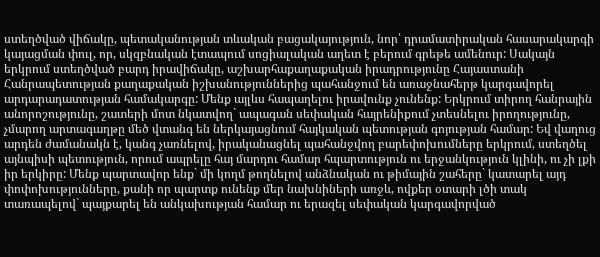ստեղծված վիճակը, պետականության տևական բացակայություն, նոր՝ դրամատիրական հասարակարգի կայացման փուլ, որ, սկզբնական էտապում սոցիալական աղետ է բերում գրեթե ամենուր: Սակայն երկրում ստեղծված բարդ իրավիճակը, աշխարհաքաղաքական իրադրությունը Հայաստանի Հանրապետության քաղաքական իշխանություններից պահանջում են առաջնահերթ կարգավորել արդարադատության համակարգը: Մենք այլևս հապաղելու իրավունք չունենք: Երկրում տիրող հանրային անորոշությունը, շատերի մոտ նկատվող` ապագան սեփական հայրենիքում չտեսնելու իրողությունը, չմարող արտագաղթը մեծ վտանգ են ներկայացնում հայկական պետության գոյության համար: Եվ վաղուց արդեն ժամանակն է, կանգ չառնելով, իրականացնել պահանջվող բարեփոխումները երկրում, ստեղծել այնպիսի պետություն, որում ապրելը հայ մարդու համար հպարտություն ու երջանկություն կլինի, ու չի լքի իր երկիրը: Մենք պարտավոր ենք` մի կողմ թողնելով անձնական ու թիմային շահերը` կատարել այդ փոփոխությունները, քանի որ պարտք ունենք մեր նախնիների առջև, ովքեր օտարի լծի տակ տառապելով` պայքարել են անկախության համար ու երազել սեփական կարգավորված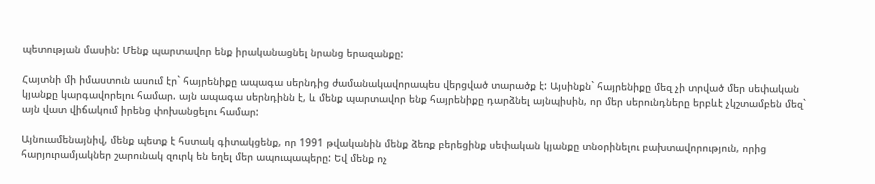պետության մասին: Մենք պարտավոր ենք իրականացնել նրանց երազանքը:

Հայտնի մի իմաստուն ասում էր` հայրենիքը ապագա սերնդից ժամանակավորապես վերցված տարածք է: Այսինքն` հայրենիքը մեզ չի տրված մեր սեփական կյանքը կարգավորելու համար. այն ապագա սերնդինն է, և մենք պարտավոր ենք հայրենիքը դարձնել այնպիսին, որ մեր սերունդները երբևէ չկշտամբեն մեզ` այն վատ վիճակում իրենց փոխանցելու համար:

Այնուամենայնիվ, մենք պետք է հստակ գիտակցենք, որ 1991 թվականին մենք ձեռք բերեցինք սեփական կյանքը տնօրինելու բախտավորություն, որից հարյուրամյակներ շարունակ զուրկ են եղել մեր ապուպապերը: Եվ մենք ոչ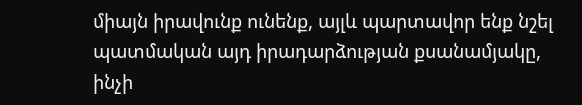միայն իրավունք ունենք, այլև պարտավոր ենք նշել պատմական այդ իրադարձության քսանամյակը, ինչի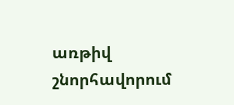առթիվ շնորհավորում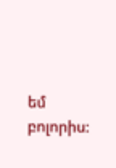եմ բոլորիս: